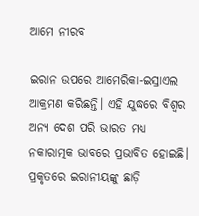ଆମେ ନୀରବ

ଇରାନ ଉପରେ ଆମେରିକା-ଇସ୍ରାଏଲ ଆକ୍ରମଣ କରିଛନ୍ତି। ଏହି ଯୁଦ୍ଧରେ ବିଶ୍ୱର ଅନ୍ୟ ଦେଶ ପରି ଭାରତ ମଧ୍ୟ ନକାରାତ୍ମକ ଭାବରେ ପ୍ରଭାବିତ ହୋଇଛି। ପ୍ରକୃତରେ ଇରାନୀୟଙ୍କୁ ଛାଡ଼ି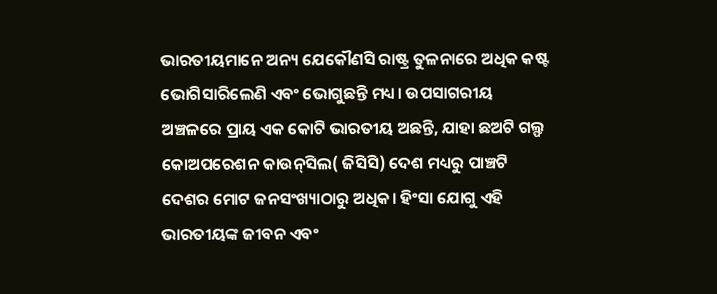ଭାରତୀୟମାନେ ଅନ୍ୟ ଯେକୌଣସି ରାଷ୍ଟ୍ର ତୁଳନାରେ ଅଧିକ କଷ୍ଟ ଭୋଗିସାରିଲେଣି ଏବଂ ଭୋଗୁଛନ୍ତି ମଧ୍ୟ। ଉପସାଗରୀୟ ଅଞ୍ଚଳରେ ପ୍ରାୟ ଏକ କୋଟି ଭାରତୀୟ ଅଛନ୍ତି, ଯାହା ଛଅଟି ଗଲ୍ଫ କୋଅପରେଶନ କାଉନ୍‌ସିଲ( ଜିସିସି) ଦେଶ ମଧ୍ୟରୁ ପାଞ୍ଚଟି ଦେଶର ମୋଟ ଜନସଂଖ୍ୟାଠାରୁ ଅଧିକ। ହିଂସା ଯୋଗୁ ଏହି ଭାରତୀୟଙ୍କ ଜୀବନ ଏବଂ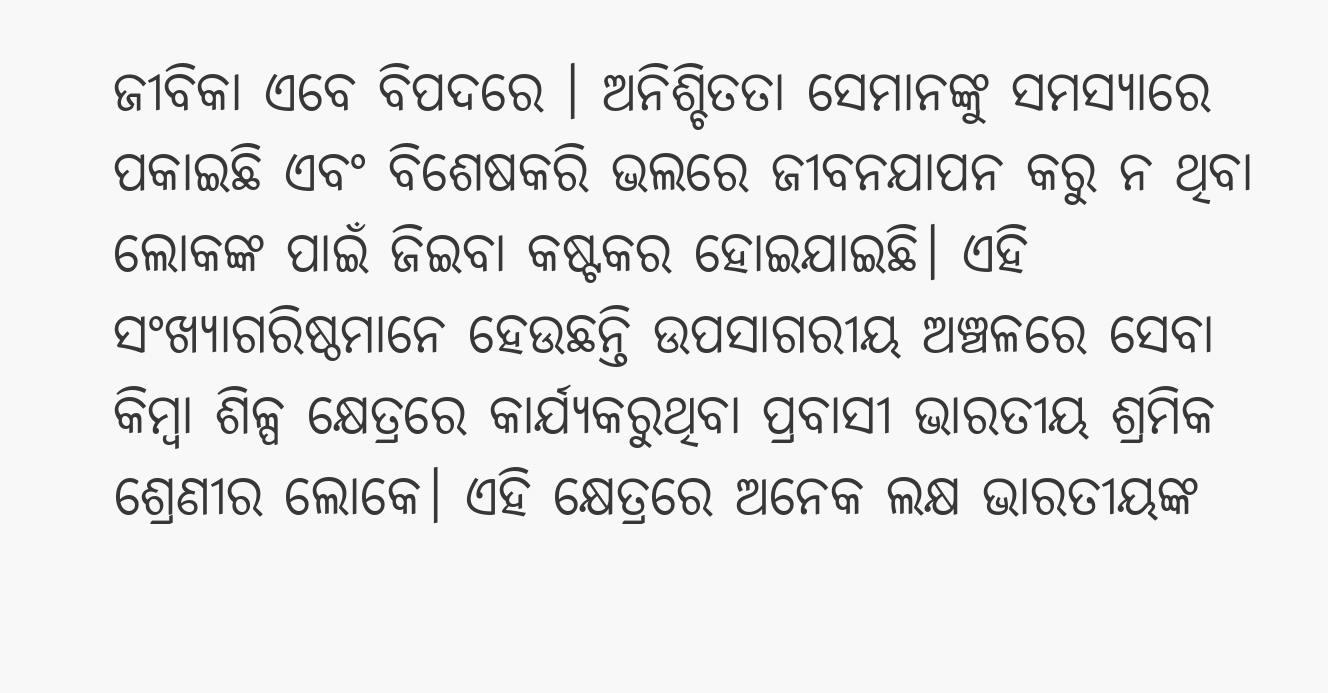ଜୀବିକା ଏବେ ବିପଦରେ । ଅନିଶ୍ଚିତତା ସେମାନଙ୍କୁ ସମସ୍ୟାରେ ପକାଇଛି ଏବଂ ବିଶେଷକରି ଭଲରେ ଜୀବନଯାପନ କରୁ ନ ଥିବା ଲୋକଙ୍କ ପାଇଁ ଜିଇବା କଷ୍ଟକର ହୋଇଯାଇଛି। ଏହି ସଂଖ୍ୟାଗରିଷ୍ଠମାନେ ହେଉଛନ୍ତି ଉପସାଗରୀୟ ଅଞ୍ଚଳରେ ସେବା କିମ୍ୱା ଶିଳ୍ପ କ୍ଷେତ୍ରରେ କାର୍ଯ୍ୟକରୁଥିବା ପ୍ରବାସୀ ଭାରତୀୟ ଶ୍ରମିକ ଶ୍ରେଣୀର ଲୋକେ। ଏହି କ୍ଷେତ୍ରରେ ଅନେକ ଲକ୍ଷ ଭାରତୀୟଙ୍କ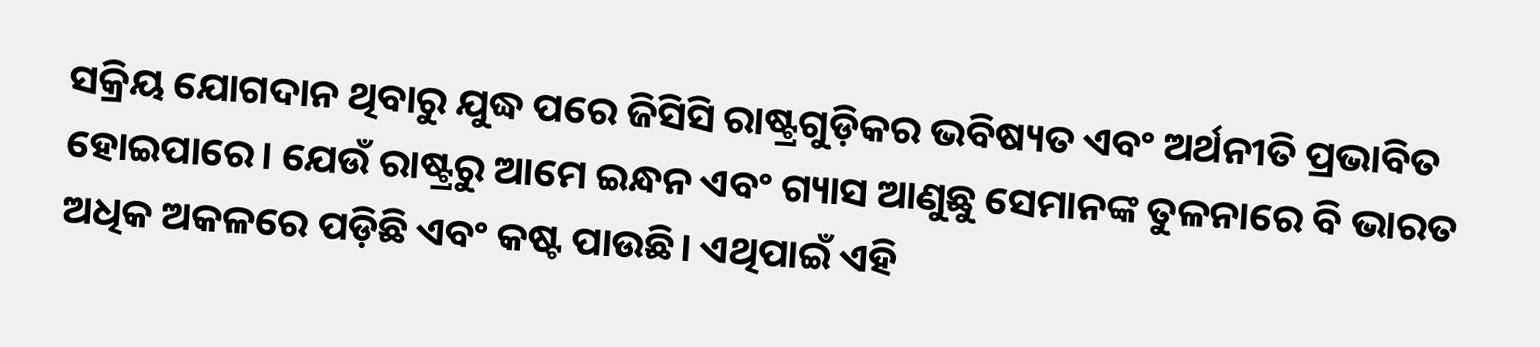ସକ୍ରିୟ ଯୋଗଦାନ ଥିବାରୁ ଯୁଦ୍ଧ ପରେ ଜିସିସି ରାଷ୍ଟ୍ରଗୁଡ଼ିକର ଭବିଷ୍ୟତ ଏବଂ ଅର୍ଥନୀତି ପ୍ରଭାବିତ ହୋଇପାରେ। ଯେଉଁ ରାଷ୍ଟ୍ରରୁ ଆମେ ଇନ୍ଧନ ଏବଂ ଗ୍ୟାସ ଆଣୁଛୁ ସେମାନଙ୍କ ତୁଳନାରେ ବି ଭାରତ ଅଧିକ ଅକଳରେ ପଡ଼ିଛି ଏବଂ କଷ୍ଟ ପାଉଛି। ଏଥିପାଇଁ ଏହି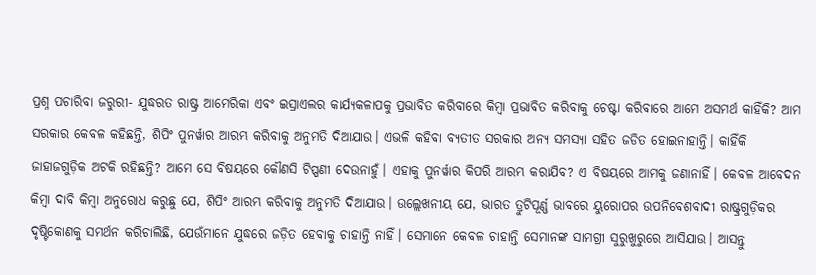ପ୍ରଶ୍ନ ପଚାରିବା ଜରୁରୀ- ଯୁଦ୍ଧରତ ରାଷ୍ଟ୍ର ଆମେରିକା ଏବଂ ଇସ୍ରାଏଲର କାର୍ଯ୍ୟକଳାପକୁ ପ୍ରଭାବିତ କରିବାରେ କିମ୍ୱା ପ୍ରଭାବିତ କରିବାକୁ ଚେଷ୍ଟା କରିବାରେ ଆମେ ଅସମର୍ଥ କାହିଁକି? ଆମ ସରକାର କେବଳ କହିଛନ୍ତି, ଶିପିଂ ପୁନର୍ୱାର ଆରମ୍ଭ କରିବାକୁ ଅନୁମତି ଦିଆଯାଉ। ଏଭଳି କହିବା ବ୍ୟତୀତ ସରକାର ଅନ୍ୟ ସମସ୍ୟା ସହିତ ଜଡିତ ହୋଇନାହାନ୍ତି। କାହିଁକି ଜାହାଜଗୁଡ଼ିକ ଅଟକି ରହିଛନ୍ତି? ଆମେ ସେ ବିଷୟରେ କୌଣସି ଟିପ୍ପଣୀ ଦେଉନାହୁଁ। ଏହାକୁ ପୁନର୍ୱାର କିପରି ଆରମ୍ଭ କରାଯିବ? ଏ ବିଷୟରେ ଆମକୁ ଜଣାନାହିଁ। କେବଳ ଆବେଦନ କିମ୍ୱା ଦାବି କିମ୍ୱା ଅନୁରୋଧ କରୁଛୁ ଯେ, ଶିପିଂ ଆରମ୍ଭ କରିବାକୁ ଅନୁମତି ଦିଆଯାଉ। ଉଲ୍ଲେଖନୀୟ ଯେ, ଭାରତ ତ୍ରୁଟିପୂର୍ଣ୍ଣ ଭାବରେ ୟୁରୋପର ଉପନିବେଶବାଦୀ ରାଷ୍ଟ୍ରଗୁଡ଼ିକର ଦୃଷ୍ଟିକୋଣକୁ ସମର୍ଥନ କରିଚାଲିଛି, ଯେଉଁମାନେ ଯୁଦ୍ଧରେ ଜଡ଼ିତ ହେବାକୁ ଚାହାନ୍ତି ନାହିଁ। ସେମାନେ କେବଳ ଚାହାନ୍ତି ସେମାନଙ୍କ ସାମଗ୍ରୀ ସୁରୁଖୁରୁରେ ଆସିଯାଉ। ଆସନ୍ତୁ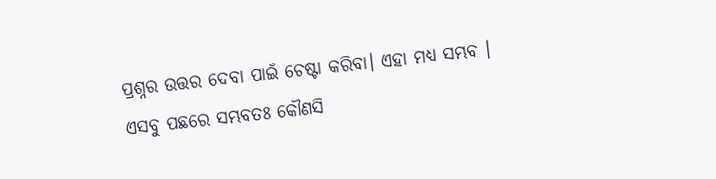ପ୍ରଶ୍ନର ଉତ୍ତର ଦେବା ପାଇଁ ଚେଷ୍ଟା କରିବା। ଏହା ମଧ୍ୟ ସମ୍ଭବ । ଏସବୁ ପଛରେ ସମ୍ଭବତଃ କୌଣସି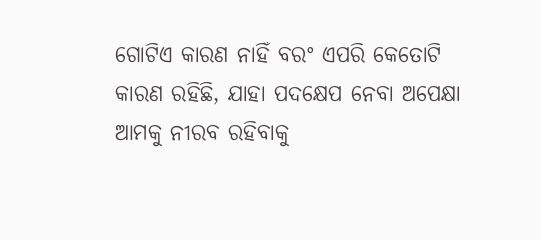ଗୋଟିଏ କାରଣ ନାହିଁ ବରଂ ଏପରି କେତୋଟି କାରଣ ରହିଛି, ଯାହା ପଦକ୍ଷେପ ନେବା ଅପେକ୍ଷା ଆମକୁ ନୀରବ ରହିବାକୁ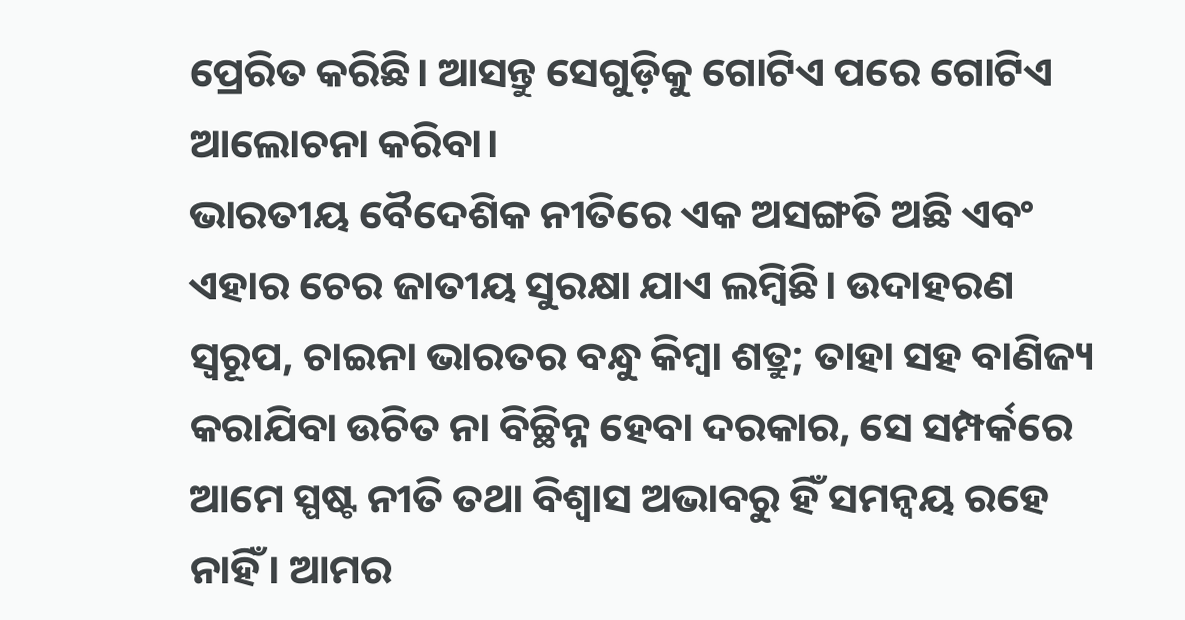ପ୍ରେରିତ କରିଛି। ଆସନ୍ତୁ ସେଗୁଡ଼ିକୁ ଗୋଟିଏ ପରେ ଗୋଟିଏ ଆଲୋଚନା କରିବା।
ଭାରତୀୟ ବୈଦେଶିକ ନୀତିରେ ଏକ ଅସଙ୍ଗତି ଅଛି ଏବଂ ଏହାର ଚେର ଜାତୀୟ ସୁରକ୍ଷା ଯାଏ ଲମ୍ୱିଛି। ଉଦାହରଣ ସ୍ୱରୂପ, ଚାଇନା ଭାରତର ବନ୍ଧୁ କିମ୍ୱା ଶତ୍ରୁ; ତାହା ସହ ବାଣିଜ୍ୟ କରାଯିବା ଉଚିତ ନା ବିଚ୍ଛିନ୍ନ ହେବା ଦରକାର, ସେ ସମ୍ପର୍କରେ ଆମେ ସ୍ପଷ୍ଟ ନୀତି ତଥା ବିଶ୍ୱାସ ଅଭାବରୁ ହିଁ ସମନ୍ୱୟ ରହେ ନାହିଁ। ଆମର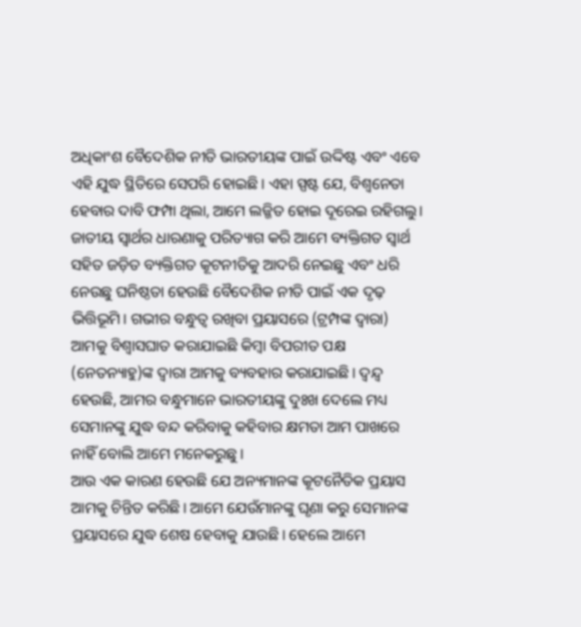ଅଧିକାଂଶ ବୈଦେଶିକ ନୀତି ଭାରତୀୟଙ୍କ ପାଇଁ ଉଦ୍ଦିଷ୍ଟ ଏବଂ ଏବେ ଏହି ଯୁଦ୍ଧ ସ୍ଥିତିରେ ସେପରି ହୋଇଛି। ଏହା ସ୍ପଷ୍ଟ ଯେ, ବିଶ୍ୱନେତା ହେବାର ଦାବି ଫମ୍ପା ଥିଲା, ଆମେ ଲଜ୍ଜିତ ହୋଇ ଦୂରେଇ ରହିଗଲୁ। ଜାତୀୟ ସ୍ୱାର୍ଥର ଧାରଣାକୁ ପରିତ୍ୟାଗ କରି ଆମେ ବ୍ୟକ୍ତିଗତ ସ୍ୱାର୍ଥ ସହିତ ଜଡ଼ିତ ବ୍ୟକ୍ତିଗତ କୂଟନୀତିକୁ ଆଦରି ନେଇଛୁ ଏବଂ ଧରି ନେଉଛୁ ଘନିଷ୍ଠତା ହେଉଛି ବୈଦେଶିକ ନୀତି ପାଇଁ ଏକ ଦୃଢ଼ ଭିତ୍ତିଭୂମି। ଗଭୀର ବନ୍ଧୁତ୍ୱ ରଖିବା ପ୍ରୟାସରେ (ଟ୍ରମ୍ପଙ୍କ ଦ୍ୱାରା) ଆମକୁ ବିଶ୍ୱାସଘାତ କରାଯାଇଛି କିମ୍ୱା ବିପରୀତ ପକ୍ଷ (ନେତନ୍ୟାହୁ)ଙ୍କ ଦ୍ୱାରା ଆମକୁ ବ୍ୟବହାର କରାଯାଇଛି। ଦ୍ୱନ୍ଦ୍ୱ ହେଉଛି, ଆମର ବନ୍ଧୁମାନେ ଭାରତୀୟଙ୍କୁ ଦୁଃଖ ଦେଲେ ମଧ୍ୟ ସେମାନଙ୍କୁ ଯୁଦ୍ଧ ବନ୍ଦ କରିବାକୁ କହିବାର କ୍ଷମତା ଆମ ପାଖରେ ନାହିଁ ବୋଲି ଆମେ ମନେକରୁଛୁ।
ଆଉ ଏକ କାରଣ ହେଉଛି ଯେ ଅନ୍ୟମାନଙ୍କ କୂଟନୈତିକ ପ୍ରୟାସ ଆମକୁ ଚିନ୍ତିତ କରିଛି। ଆମେ ଯେଉଁମାନଙ୍କୁ ଘୃଣା କରୁ ସେମାନଙ୍କ ପ୍ରୟାସରେ ଯୁଦ୍ଧ ଶେଷ ହେବାକୁ ଯାଉଛି। ହେଲେ ଆମେ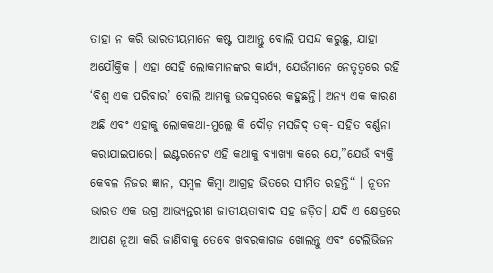ତାହା ନ କରି ଭାରତୀୟମାନେ କଷ୍ଟ ପାଆନ୍ତୁ ବୋଲି ପସନ୍ଦ କରୁଛୁ, ଯାହା ଅଯୌକ୍ତିକ । ଏହା ସେହି ଲୋକମାନଙ୍କର କାର୍ଯ୍ୟ, ଯେଉଁମାନେ ନେତୃତ୍ୱରେ ରହି ‘ବିଶ୍ୱ ଏକ ପରିବାର’ ବୋଲି ଆମକୁ ଉଚ୍ଚସ୍ୱରରେ କହୁଛନ୍ତି। ଅନ୍ୟ ଏକ କାରଣ ଅଛି ଏବଂ ଏହାକୁ ଲୋକକଥା-ମୁଲ୍ଲେ କି ଦୌଡ଼ ମସଜିଦ୍‌ ତକ୍‌- ସହିତ ବର୍ଣ୍ଣନା କରାଯାଇପାରେ। ଇଣ୍ଟରନେଟ ଏହି କଥାକୁ ବ୍ୟାଖ୍ୟା କରେ ଯେ,”ଯେଉଁ ବ୍ୟକ୍ତି କେବଳ ନିଜର ଜ୍ଞାନ, ସମ୍ୱଳ କିମ୍ୱା ଆଗ୍ରହ ଭିତରେ ସୀମିତ ରହନ୍ତି“ । ନୂତନ ଭାରତ ଏକ ଉଗ୍ର ଆଭ୍ୟନ୍ତରୀଣ ଜାତୀୟତାବାଦ ସହ ଜଡ଼ିତ। ଯଦି ଏ କ୍ଷେତ୍ରରେ ଆପଣ ନୂଆ କରି ଜାଣିବାକୁ ତେବେ ଖବରକାଗଜ ଖୋଲନ୍ତୁ ଏବଂ ଟେଲିଭିଜନ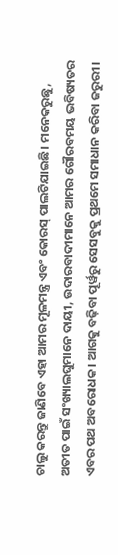ଚାଲୁ କରନ୍ତୁ ଜାଣିବେ ଏହା ଆମର ମୂଳମନ୍ତ୍ର ଏବଂ କୋରସ୍‌ ପାଲଟିଯାଇଛି। ମନେକରୁଛୁ, ଅତୀତ ପାଇଁ ସଂଖ୍ୟାଲଘୁମାନେ ଦାୟୀ, ଉଦାରବାଦୀମାନେ ଆମର ଗୌରବମୟ ଭବିଷ୍ୟତର ଏବର ପଥ ଅବରୋଧକ। ଆଗକୁ ବଢ଼ିବା ପୂର୍ୱରୁ ସେସବୁକୁ ପ୍ରଥମେ ସମାଧାନ କରିବା ଜରୁରୀ।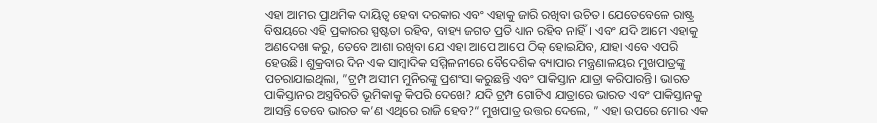ଏହା ଆମର ପ୍ରାଥମିକ ଦାୟିତ୍ୱ ହେବା ଦରକାର ଏବଂ ଏହାକୁ ଜାରି ରଖିବା ଉଚିତ। ଯେତେବେଳେ ରାଷ୍ଟ୍ର ବିଷୟରେ ଏହି ପ୍ରକାରର ସ୍ପଷ୍ଟତା ରହିବ, ବାହ୍ୟ ଜଗତ ପ୍ରତି ଧ୍ୟାନ ରହିବ ନାହିଁ। ଏବଂ ଯଦି ଆମେ ଏହାକୁ ଅଣଦେଖା କରୁ, ତେବେ ଆଶା ରଖିବା ଯେ ଏହା ଆପେ ଆପେ ଠିକ୍‌ ହୋଇଯିବ, ଯାହା ଏବେ ଏପରି ହେଉଛି। ଶୁକ୍ରବାର ଦିନ ଏକ ସାମ୍ୱାଦିକ ସମ୍ମିଳନୀରେ ବୈଦେଶିକ ବ୍ୟାପାର ମନ୍ତ୍ରଣାଳୟର ମୁଖପାତ୍ରଙ୍କୁ ପଚରାଯାଇଥିଲା, ”ଟ୍ରମ୍ପ ଅସୀମ ମୁନିରଙ୍କୁ ପ୍ରଶଂସା କରୁଛନ୍ତି ଏବଂ ପାକିସ୍ତାନ ଯାତ୍ରା କରିପାରନ୍ତି। ଭାରତ ପାକିସ୍ତାନର ଅସ୍ତ୍ରବିରତି ଭୂମିକାକୁ କିପରି ଦେଖେ? ଯଦି ଟ୍ରମ୍ପ ଗୋଟିଏ ଯାତ୍ରାରେ ଭାରତ ଏବଂ ପାକିସ୍ତାନକୁ ଆସନ୍ତି ତେବେ ଭାରତ କ’ଣ ଏଥିରେ ରାଜି ହେବ?“ ମୁଖପାତ୍ର ଉତ୍ତର ଦେଲେ, ” ଏହା ଉପରେ ମୋର ଏକ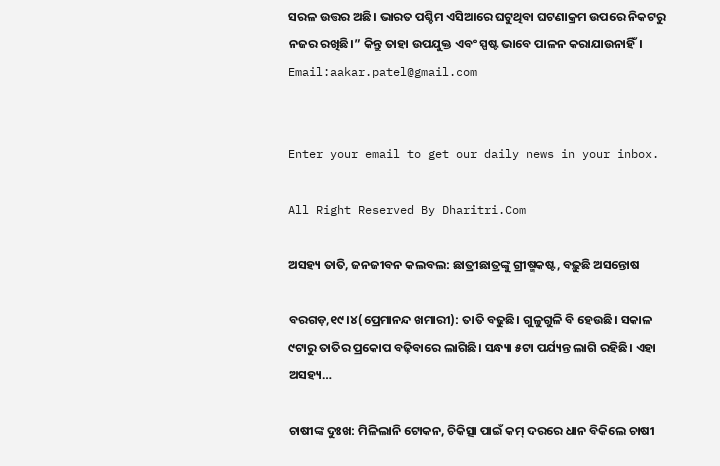ସରଳ ଉତ୍ତର ଅଛି। ଭାରତ ପଶ୍ଚିମ ଏସିଆରେ ଘଟୁଥିବା ଘଟଣାକ୍ରମ ଉପରେ ନିକଟରୁ ନଜର ରଖିଛି।” କିନ୍ତୁ ତାହା ଉପଯୁକ୍ତ ଏବଂ ସ୍ପଷ୍ଟ ଭାବେ ପାଳନ କରାଯାଉନାହିଁ।
Email:aakar.patel@gmail.com


Enter your email to get our daily news in your inbox.

All Right Reserved By Dharitri.Com

ଅସହ୍ୟ ତାତି, ଜନଜୀବନ କଲବଲ: ଛାତ୍ରୀଛାତ୍ରଙ୍କୁ ଗ୍ରୀଷ୍ମକଷ୍ଟ, ବଢ଼ୁଛି ଅସନ୍ତୋଷ

ବରଗଡ଼,୧୯।୪(ପ୍ରେମାନନ୍ଦ ଖମାରୀ): ତାତି ବଢୁଛି। ଗୁଳୁଗୁଳି ବି ହେଉଛି। ସକାଳ ୯ଟାରୁ ତାତିର ପ୍ରକୋପ ବଢ଼ିବାରେ ଲାଗିଛି। ସନ୍ଧ୍ୟା ୫ଟା ପର୍ଯ୍ୟନ୍ତ ଲାଗି ରହିଛି। ଏହା ଅସହ୍ୟ…

ଚାଷୀଙ୍କ ଦୁଃଖ: ମିଳିଲାନି ଟୋକନ, ଚିକିତ୍ସା ପାଇଁ କମ୍ ଦରରେ ଧାନ ବିକିଲେ ଚାଷୀ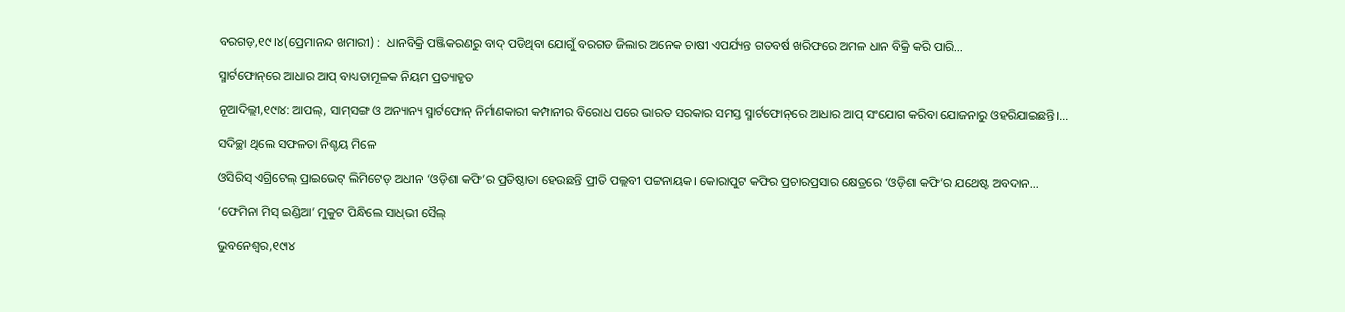ବରଗଡ଼,୧୯।୪(ପ୍ରେମାନନ୍ଦ ଖମାରୀ) :  ଧାନବିକ୍ରି ପଞ୍ଜିକରଣରୁ ବାଦ୍ ପଡିଥିବା ଯୋଗୁଁ ବରଗଡ ଜିଲାର ଅନେକ ଚାଷୀ ଏପର୍ଯ୍ୟନ୍ତ ଗତବର୍ଷ ଖରିଫରେ ଅମଳ ଧାନ ବିକ୍ରି କରି ପାରି…

ସ୍ମାର୍ଟଫୋନ୍‌ରେ ଆଧାର ଆପ୍‌ ବାଧ୍ୟତାମୂଳକ ନିୟମ ପ୍ରତ୍ୟାହୃତ

ନୂଆଦିଲ୍ଲୀ,୧୯ା୪: ଆପଲ୍‌, ସାମ୍‌ସଙ୍ଗ ଓ ଅନ୍ୟାନ୍ୟ ସ୍ମାର୍ଟଫୋନ୍‌ ନିର୍ମାଣକାରୀ କମ୍ପାନୀର ବିରୋଧ ପରେ ଭାରତ ସରକାର ସମସ୍ତ ସ୍ମାର୍ଟଫୋନ୍‌ରେ ଆଧାର ଆପ୍‌ ସଂଯୋଗ କରିବା ଯୋଜନାରୁ ଓହରିଯାଇଛନ୍ତି।…

ସଦିଚ୍ଛା ଥିଲେ ସଫଳତା ନିଶ୍ଚୟ ମିଳେ

ଓସିରିସ୍‌ ଏଗ୍ରିଟେଲ୍‌ ପ୍ରାଇଭେଟ୍‌ ଲିମିଟେଡ୍‌ ଅଧୀନ ‘ଓଡ଼ିଶା କଫି’ର ପ୍ରତିଷ୍ଠାତା ହେଉଛନ୍ତି ପ୍ରୀତି ପଲ୍ଲବୀ ପଟ୍ଟନାୟକ। କୋରାପୁଟ କଫିର ପ୍ରଚାରପ୍ରସାର କ୍ଷେତ୍ରରେ ‘ଓଡ଼ିଶା କଫି’ର ଯଥେଷ୍ଟ ଅବଦାନ…

‘ଫେମିନା ମିସ୍‌ ଇଣ୍ଡିଆ’ ମୁକୁଟ ପିନ୍ଧିଲେ ସାଧ୍‌ଭୀ ସୈଲ୍‌

ଭୁବନେଶ୍ୱର,୧୯ା୪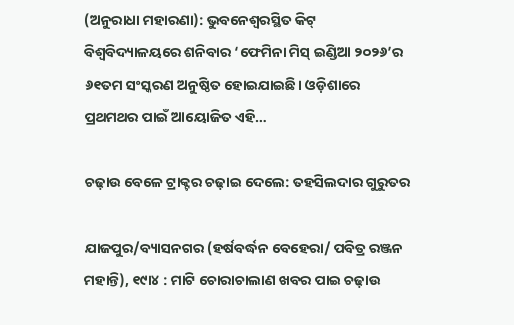(ଅନୁରାଧା ମହାରଣା): ଭୁବନେଶ୍ୱରସ୍ଥିତ କିଟ୍‌ ବିଶ୍ୱବିଦ୍ୟାଳୟରେ ଶନିବାର ‘ଫେମିନା ମିସ୍‌ ଇଣ୍ଡିଆ ୨୦୨୬’ର ୬୧ତମ ସଂସ୍କରଣ ଅନୁଷ୍ଠିତ ହୋଇଯାଇଛି। ଓଡ଼ିଶାରେ ପ୍ରଥମଥର ପାଇଁ ଆୟୋଜିତ ଏହି…

ଚଢ଼ାଉ ବେଳେ ଟ୍ରାକ୍ଟର ଚଢ଼ାଇ ଦେଲେ: ତହସିଲଦାର ଗୁରୁତର

ଯାଜପୁର/ବ୍ୟାସନଗର (ହର୍ଷବର୍ଦ୍ଧନ ବେହେରା/ ପବିତ୍ର ରଞ୍ଜନ ମହାନ୍ତି), ୧୯ା୪ : ମାଟି ଚୋରାଚାଲାଣ ଖବର ପାଇ ଚଢ଼ାଉ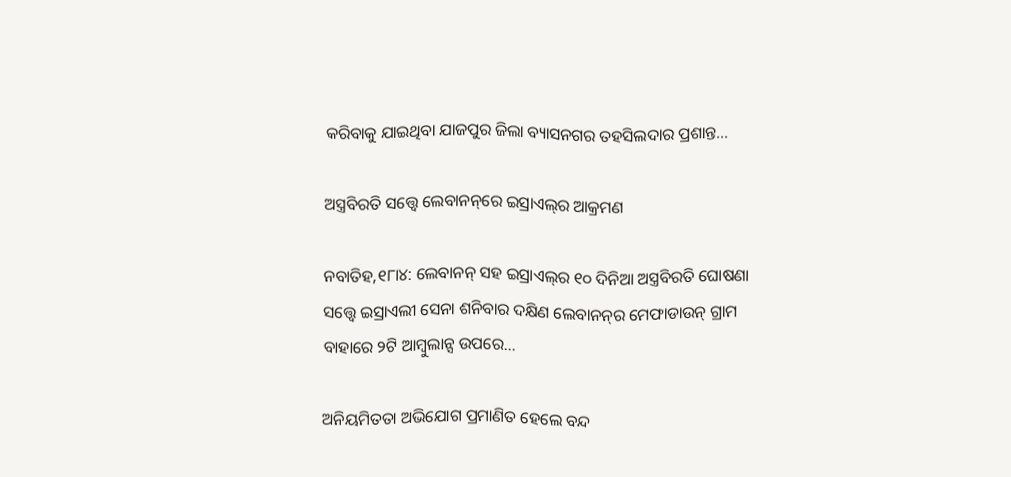କରିବାକୁ ଯାଇଥିବା ଯାଜପୁର ଜିଲା ବ୍ୟାସନଗର ତହସିଲଦାର ପ୍ରଶାନ୍ତ…

ଅସ୍ତ୍ରବିରତି ସତ୍ତ୍ୱେ ଲେବାନନ୍‌ରେ ଇସ୍ରାଏଲ୍‌ର ଆକ୍ରମଣ

ନବାତିହ,୧୮ା୪: ଲେବାନନ୍‌ ସହ ଇସ୍ରାଏଲ୍‌ର ୧୦ ଦିନିଆ ଅସ୍ତ୍ରବିରତି ଘୋଷଣା ସତ୍ତ୍ୱେ ଇସ୍ରାଏଲୀ ସେନା ଶନିବାର ଦକ୍ଷିଣ ଲେବାନନ୍‌ର ମେଫାଡାଉନ୍‌ ଗ୍ରାମ ବାହାରେ ୨ଟି ଆମ୍ବୁଲାନ୍ସ ଉପରେ…

ଅନିୟମିତତା ଅଭିଯୋଗ ପ୍ରମାଣିତ ହେଲେ ବନ୍ଦ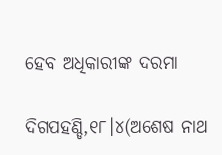ହେବ ଅଧିକାରୀଙ୍କ ଦରମା

ଦିଗପହଣ୍ଡି,୧୮।୪(ଅଶେଷ ନାଥ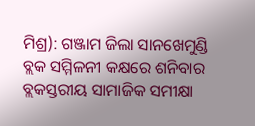ମିଶ୍ର): ଗଞ୍ଜାମ ଜିଲା ସାନଖେମୁଣ୍ଡି ବ୍ଲକ ସମ୍ମିଳନୀ କକ୍ଷରେ ଶନିବାର ବ୍ଲକସ୍ତରୀୟ ସାମାଜିକ ସମୀକ୍ଷା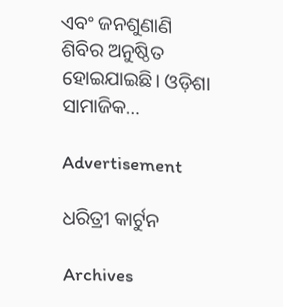ଏବଂ ଜନଶୁଣାଣି ଶିବିର ଅନୁଷ୍ଠିତ ହୋଇଯାଇଛି। ଓଡ଼ିଶା ସାମାଜିକ…

Advertisement

ଧରିତ୍ରୀ କାର୍ଟୁନ

Archives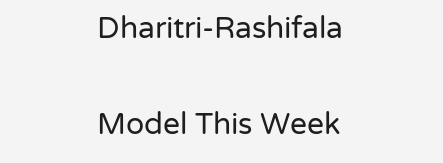Dharitri-Rashifala

Model This Week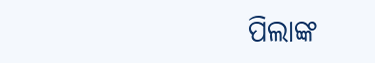ପିଲାଙ୍କ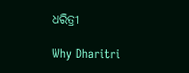ଧରିତ୍ରୀ

Why Dharitri